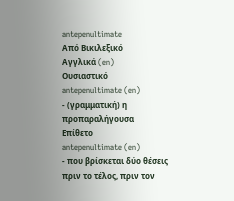antepenultimate
Από Βικιλεξικό
Αγγλικά (en)
Ουσιαστικό
antepenultimate (en)
- (γραμματική) η προπαραλήγουσα
Επίθετο
antepenultimate (en)
- που βρίσκεται δύο θέσεις πριν το τέλος, πριν τον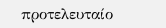προτελευταίο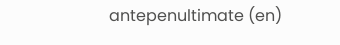antepenultimate (en)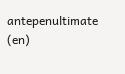antepenultimate (en)